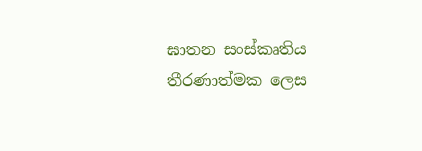ඝාතන සංස්කෘතිය තීරණාත්මක ලෙස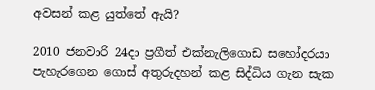අවසන් කළ යුත්තේ ඇයි?

2010 ජනවාරි 24දා ප්‍රගීත් එක්නැලිගොඩ සහෝදරයා පැහැරගෙන ගොස් අතුරුදහන් කළ සිද්ධිය ගැන සැක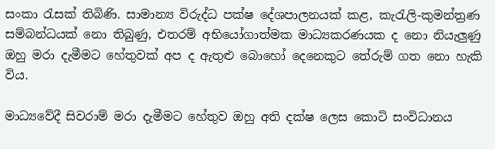සංකා රැසක් තිබිණි. සාමාන්‍ය විරුද්ධ පක්ෂ දේශපාලනයක් කළ, කැරැලි-කුමන්ත්‍රණ සම්බන්ධයක් නො තිබුණු, එතරම් අභියෝගාත්මක මාධ්‍යකරණයක ද නො නියැලුණු ඔහු මරා දැමීමට හේතුවක් අප ද ඇතුළු බොහෝ දෙනෙකුට තේරුම් ගත නො හැකි විය.

මාධ්‍යවේදී සිවරාම් මරා දැමීමට හේතුව ඔහු අති දක්ෂ ලෙස කොටි සංවිධානය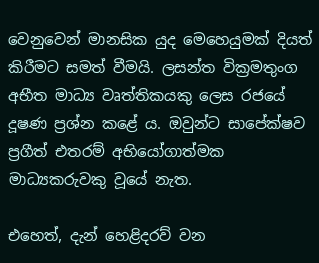වෙනුවෙන් මානසික යුද මෙහෙයුමක් දියත් කිරීමට සමත් වීමයි. ලසන්ත වික්‍රමතුංග අභීත මාධ්‍ය වෘත්තිකයකු ලෙස රජයේ දූෂණ ප්‍රශ්න කළේ ය. ඔවුන්ට සාපේක්ෂව ප්‍රගීත් එතරම් අභියෝගාත්මක මාධ්‍යකරුවකු වූයේ නැත.

එහෙත්, දැන් හෙළිදරව් වන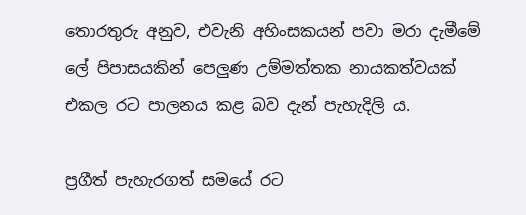තොරතුරු අනුව, එවැනි අහිංසකයන් පවා මරා දැමීමේ ලේ පිපාසයකින් පෙලුණ උම්මත්තක නායකත්වයක් එකල රට පාලනය කළ බව දැන් පැහැදිලි ය.

ප්‍රගීත් පැහැරගත් සමයේ රට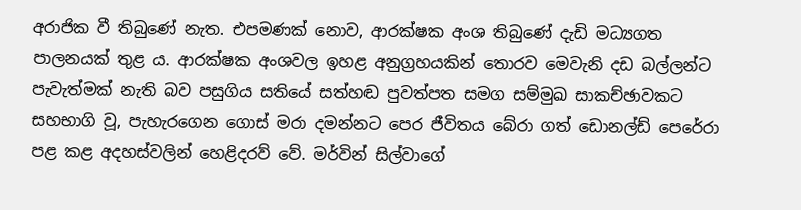අරාජික වී තිබුණේ නැත. එපමණක් නොව, ආරක්ෂක අංශ තිබුණේ දැඩි මධ්‍යගත පාලනයක් තුළ ය. ආරක්ෂක අංශවල ඉහළ අනුග්‍රහයකින් තොරව මෙවැනි දඩ බල්ලන්ට පැවැත්මක් නැති බව පසුගිය සතියේ සත්හඬ පුවත්පත සමග සම්මුඛ සාකච්ඡාවකට සහභාගි වූ, පැහැරගෙන ගොස් මරා දමන්නට පෙර ජීවිතය බේරා ගත් ඩොනල්ඩ් පෙරේරා පළ කළ අදහස්වලින් හෙළිදරව් වේ. මර්වින් සිල්වාගේ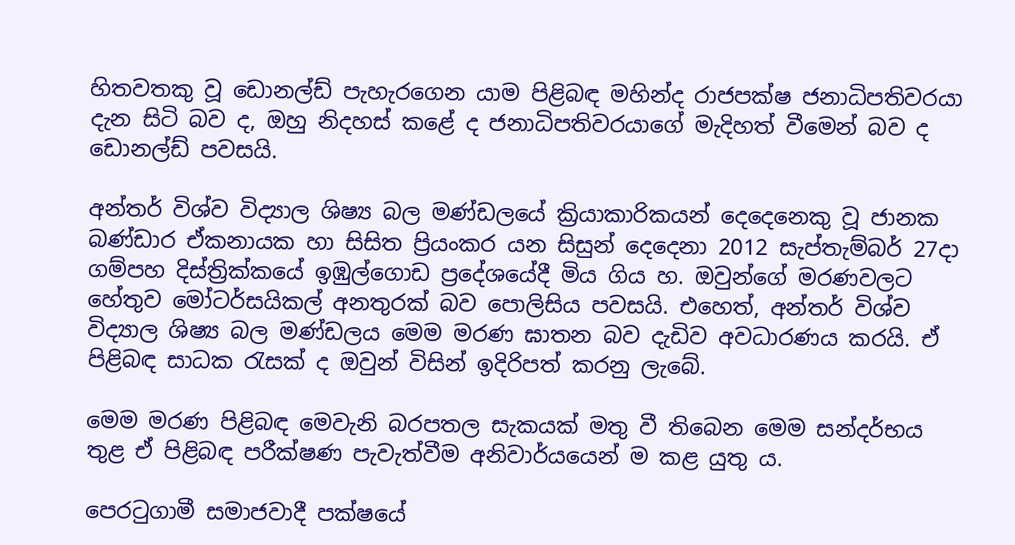හිතවතකු වූ ඩොනල්ඩ් පැහැරගෙන යාම පිළිබඳ මහින්ද රාජපක්ෂ ජනාධිපතිවරයා දැන සිටි බව ද, ඔහු නිදහස් කළේ ද ජනාධිපතිවරයාගේ මැදිහත් වීමෙන් බව ද ඩොනල්ඩ් පවසයි.

අන්තර් විශ්ව විද්‍යාල ශිෂ්‍ය බල මණ්ඩලයේ ක්‍රියාකාරිකයන් දෙදෙනෙකු වූ ජානක බණ්ඩාර ඒකනායක හා සිසිත ප්‍රියංකර යන සිසුන් දෙදෙනා 2012 සැප්තැම්බර් 27දා ගම්පහ දිස්ත්‍රික්කයේ ඉඹුල්ගොඩ ප්‍රදේශයේදී මිය ගිය හ. ඔවුන්ගේ මරණවලට හේතුව මෝටර්සයිකල් අනතුරක් බව පොලිසිය පවසයි. එහෙත්, අන්තර් විශ්ව විද්‍යාල ශිෂ්‍ය බල මණ්ඩලය මෙම මරණ ඝාතන බව දැඩිව අවධාරණය කරයි. ඒ පිළිබඳ සාධක රැසක් ද ඔවුන් විසින් ඉදිරිපත් කරනු ලැබේ.

මෙම මරණ පිළිබඳ මෙවැනි බරපතල සැකයක් මතු වී තිබෙන මෙම සන්දර්භය තුළ ඒ පිළිබඳ පරීක්ෂණ පැවැත්වීම අනිවාර්යයෙන් ම කළ යුතු ය.

පෙරටුගාමී සමාජවාදී පක්ෂයේ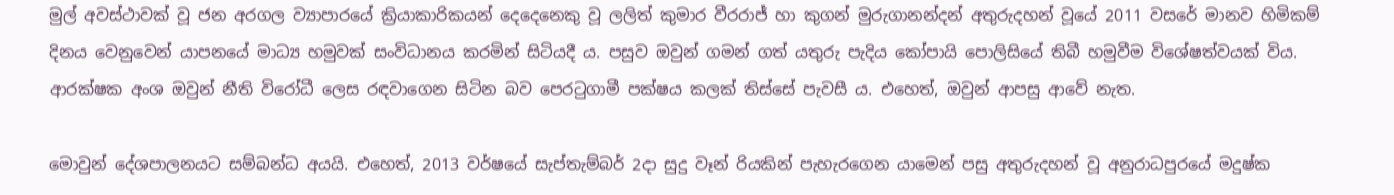මුල් අවස්ථාවක් වූ ජන අරගල ව්‍යාපාරයේ ක්‍රියාකාරිකයන් දෙදෙනෙකු වූ ලලිත් කුමාර වීරරාජ් හා කුගන් මුරුගානන්දන් අතුරුදහන් වූයේ 2011 වසරේ මානව හිමිකම් දිනය වෙනුවෙන් යාපනයේ මාධ්‍ය හමුවක් සංවිධානය කරමින් සිටියදී ය. පසුව ඔවුන් ගමන් ගත් යතුරු පැදිය කෝපායි පොලිසියේ තිබී හමුවීම විශේෂත්වයක් විය. ආරක්ෂක අංශ ඔවුන් නීති විරෝධී ලෙස රඳවාගෙන සිටින බව පෙරටුගාමී පක්ෂය කලක් තිස්සේ පැවසී ය. එහෙත්, ඔවුන් ආපසු ආවේ නැත.

මොවුන් දේශපාලනයට සම්බන්ධ අයයි. එහෙත්, 2013 වර්ෂයේ සැප්තැම්බර් 2දා සුදු වෑන් රියකින් පැහැරගෙන යාමෙන් පසු අතුරුදහන් වූ අනුරාධපුරයේ මදුෂ්ක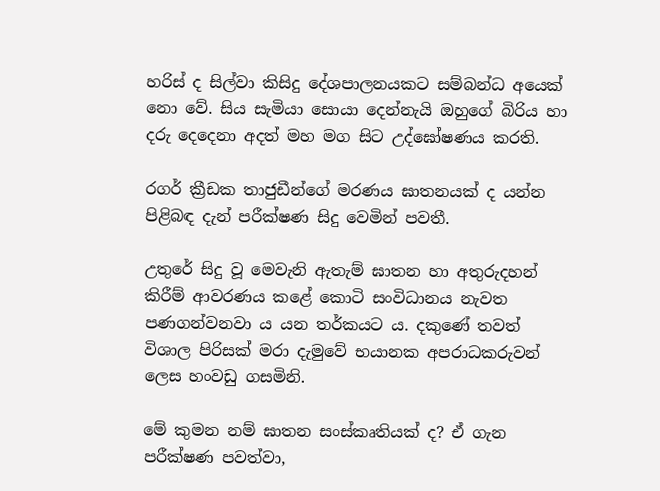හරිස් ද සිල්වා කිසිදු දේශපාලනයකට සම්බන්ධ අයෙක් නො වේ. සිය සැමියා සොයා දෙන්නැයි ඔහුගේ බිරිය හා දරු දෙදෙනා අදත් මහ මග සිට උද්ඝෝෂණය කරති.

රගර් ක්‍රීඩක තාජුඩීන්ගේ මරණය ඝාතනයක් ද යන්න පිළිබඳ දැන් පරීක්ෂණ සිදු වෙමින් පවතී.

උතුරේ සිදු වූ මෙවැනි ඇතැම් ඝාතන හා අතුරුදහන් කිරීම් ආවරණය කළේ කොටි සංවිධානය නැවත පණගන්වනවා ය යන තර්කයට ය. දකුණේ තවත් විශාල පිරිසක් මරා දැමුවේ භයානක අපරාධකරුවන් ලෙස හංවඩු ගසමිනි.

මේ කුමන නම් ඝාතන සංස්කෘතියක් ද? ඒ ගැන පරීක්ෂණ පවත්වා,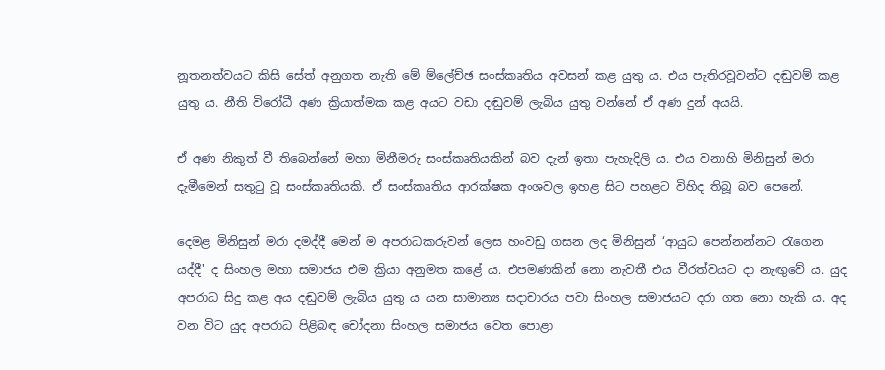නූතනත්වයට කිසි සේත් අනුගත නැති මේ ම්ලේච්ඡ සංස්කෘතිය අවසන් කළ යුතු ය. එය පැතිරවූවන්ට දඬුවම් කළ යුතු ය. නීති විරෝධී අණ ක්‍රියාත්මක කළ අයට වඩා දඬුවම් ලැබිය යුතු වන්නේ ඒ අණ දුන් අයයි.

ඒ අණ නිකුත් වී තිබෙන්නේ මහා මිනීමරු සංස්කෘතියකින් බව දැන් ඉතා පැහැදිලි ය. එය වනාහි මිනිසුන් මරා දැමීමෙන් සතුටු වූ සංස්කෘතියකි. ඒ සංස්කෘතිය ආරක්ෂක අංශවල ඉහළ සිට පහළට විහිද තිබූ බව පෙනේ.

දෙමළ මිනිසුන් මරා දමද්දී මෙන් ම අපරාධකරුවන් ලෙස හංවඩු ගසන ලද මිනිසුන් ‘ආයුධ පෙන්නන්නට රැගෙන යද්දී' ද සිංහල මහා සමාජය එම ක්‍රියා අනුමත කළේ ය. එපමණකින් නො නැවතී එය වීරත්වයට දා නැඟුවේ ය. යුද අපරාධ සිදු කළ අය දඬුවම් ලැබිය යුතු ය යන සාමාන්‍ය සදාචාරය පවා සිංහල සමාජයට දරා ගත නො හැකි ය. අද වන විට යුද අපරාධ පිළිබඳ චෝදනා සිංහල සමාජය වෙත පොළා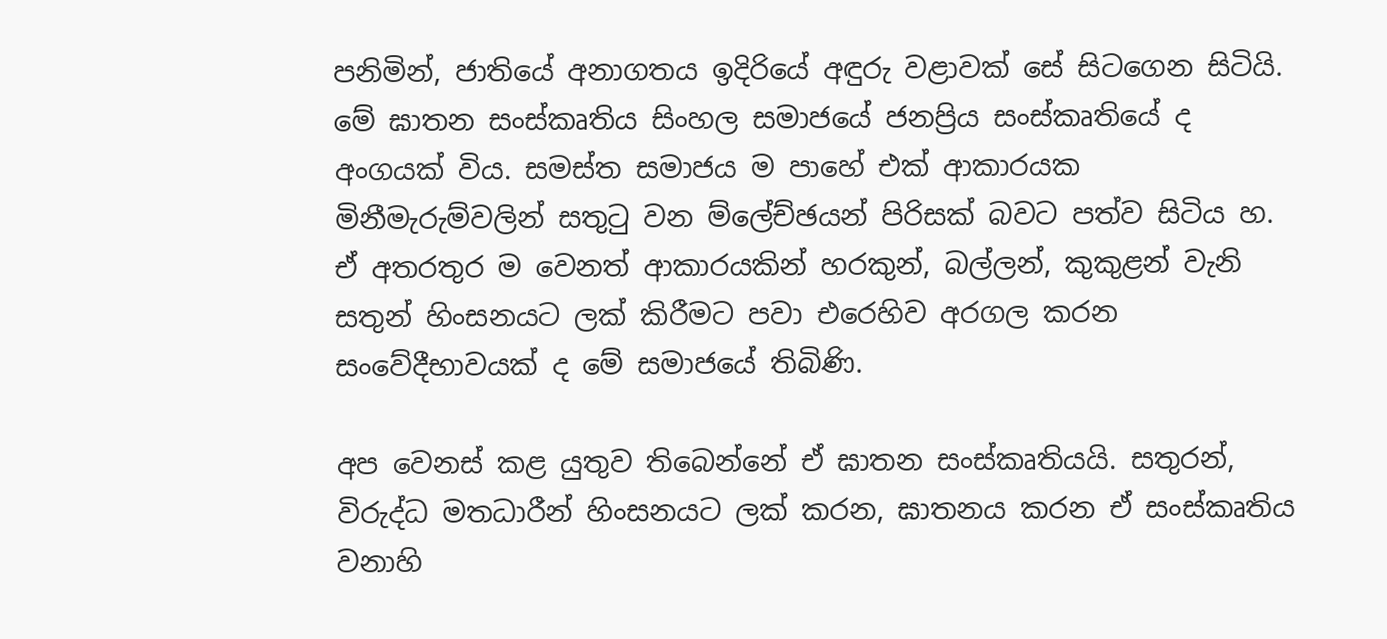පනිමින්, ජාතියේ අනාගතය ඉදිරියේ අඳුරු වළාවක් සේ සිටගෙන සිටියි. මේ ඝාතන සංස්කෘතිය සිංහල සමාජයේ ජනප්‍රිය සංස්කෘතියේ ද අංගයක් විය. සමස්ත සමාජය ම පාහේ එක් ආකාරයක මිනීමැරුම්වලින් සතුටු වන ම්ලේච්ඡයන් පිරිසක් බවට පත්ව සිටිය හ. ඒ අතරතුර ම වෙනත් ආකාරයකින් හරකුන්, බල්ලන්, කුකුළන් වැනි සතුන් හිංසනයට ලක් කිරීමට පවා එරෙහිව අරගල කරන සංවේදීභාවයක් ද මේ සමාජයේ තිබිණි.

අප වෙනස් කළ යුතුව තිබෙන්නේ ඒ ඝාතන සංස්කෘතියයි. සතුරන්, විරුද්ධ මතධාරීන් හිංසනයට ලක් කරන, ඝාතනය කරන ඒ සංස්කෘතිය වනාහි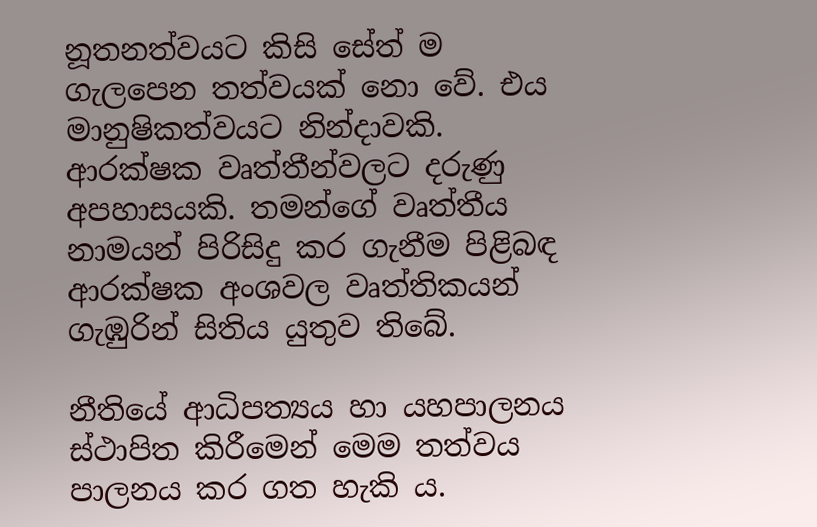නූතනත්වයට කිසි සේත් ම ගැලපෙන තත්වයක් නො වේ. එය මානුෂිකත්වයට නින්දාවකි. ආරක්ෂක වෘත්තීන්වලට දරුණු අපහාසයකි. තමන්ගේ වෘත්තීය නාමයන් පිරිසිදු කර ගැනීම පිළිබඳ ආරක්ෂක අංශවල වෘත්තිකයන් ගැඹුරින් සිතිය යුතුව තිබේ.

නීතියේ ආධිපත්‍යය හා යහපාලනය ස්ථාපිත කිරීමෙන් මෙම තත්වය පාලනය කර ගත හැකි ය.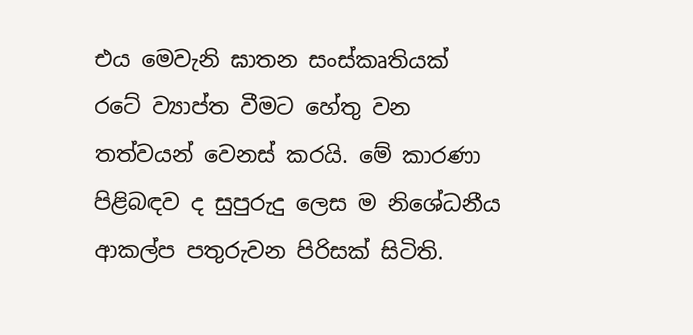එය මෙවැනි ඝාතන සංස්කෘතියක් රටේ ව්‍යාප්ත වීමට හේතු වන තත්වයන් වෙනස් කරයි. මේ කාරණා පිළිබඳව ද සුපුරුදු ලෙස ම නිශේධනීය ආකල්ප පතුරුවන පිරිසක් සිටිති.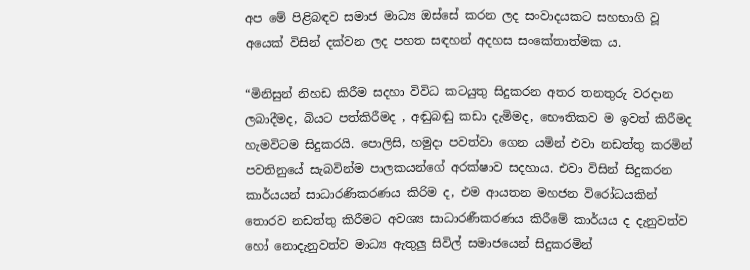අප මේ පිළිබඳව සමාජ මාධ්‍ය ඔස්සේ කරන ලද සංවාදයකට සහභාගි වූ අයෙක් විසින් දක්වන ලද පහත සඳහන් අදහස සංකේතාත්මක ය.

“මිනිසුන් නිහඩ කිරීම සදහා විවිධ කටයුතු සිදුකරන අතර තනතුරු වරදාන ලබාදීමද, බියට පත්කිරීමද , අඬුබඬු කඩා දැමිමද, භෞතිකව ම ඉවත් කිරීමද හැමවිටම සිදුකරයි. පොලිසි, හමුදා පවත්වා ගෙන යමින් එවා නඩත්තු කරමින් පවතිනුයේ සැබවින්ම පාලකයන්ගේ අරක්ෂාව සදහාය. එවා විසින් සිදුකරන කාර්යයන් සාධාරණිකරණය කිරිම ද, එම ආයතන මහජන විරෝධයකින් තොරව නඩත්තු කිරීමට අවශ්‍ය සාධාරණීකරණය කිරීමේ කාර්යය ද දැනුවත්ව හෝ නොදැනුවත්ව මාධ්‍ය ඇතුලු සිවිල් සමාජයෙන් සිදුකරමින්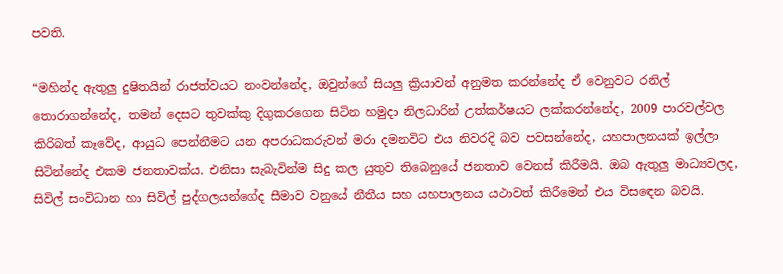පවති.

“මහින්ද ඇතුලු දුෂිතයින් රාජත්වයට නංවන්නේද, ඔවුන්ගේ සියලු ක්‍රියාවන් අනුමත කරන්නේද ඒ වෙනුවට රනිල් තොරාගන්නේද, තමන් දෙසට තුවක්කු දිගුකරගෙන සිටින හමුදා නිලධාරින් උත්කර්ෂයට ලක්කරන්නේද, 2009 පාරවල්වල කිරිබත් කෑවේද, ආයුධ පෙන්නීමට යන අපරාධකරුවන් මරා දමනවිට එය නිවරදි බව පවසන්නේද, යහපාලනයක් ඉල්ලා සිටින්නේද එකම ජනතාවක්ය. එනිසා සැබැවින්ම සිදු කල යුතුව තිබෙනුයේ ජනතාව වෙනස් කිරීමයි. ඔබ ඇතුලු මාධ්‍යවලද, සිවිල් සංවිධාන හා සිවිල් පුද්ගලයන්ගේද සීමාව වනුයේ නීතීය සහ යහපාලනය යථාවත් කිරීමෙන් එය විසඳෙන බවයි.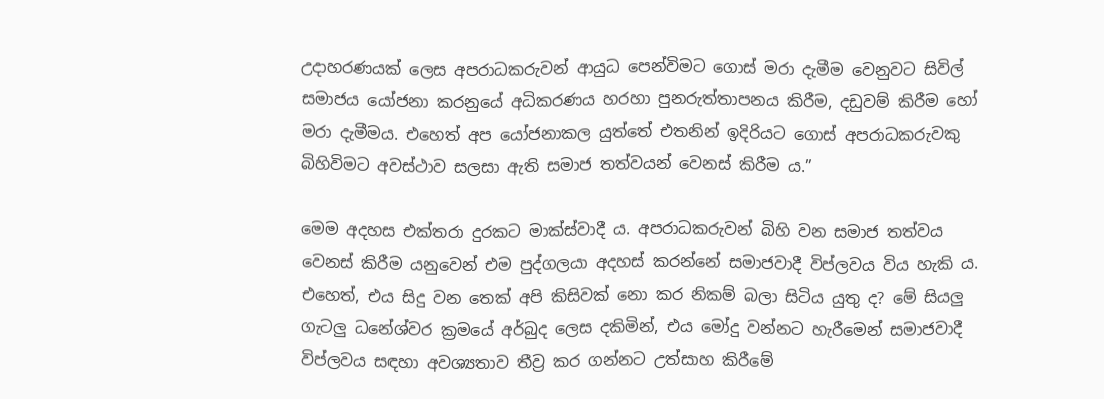උදාහරණයක් ලෙස අපරාධකරුවන් ආයුධ පෙන්විමට ගොස් මරා දැමීම වෙනුවට සිවිල් සමාජය යෝජනා කරනුයේ අධිකරණය හරහා පුනරුත්තාපනය කිරීම, දඩුවම් කිරීම හෝ මරා දැමීමය. එහෙත් අප යෝජනාකල යුත්තේ එතනින් ඉදිරියට ගොස් අපරාධකරුවකු බිහිවිමට අවස්ථාව සලසා ඇති සමාජ තත්වයන් වෙනස් කිරීම ය.”

මෙම අදහස එක්තරා දුරකට මාක්ස්වාදී ය. අපරාධකරුවන් බිහි වන සමාජ තත්වය වෙනස් කිරීම යනුවෙන් එම පුද්ගලයා අදහස් කරන්නේ සමාජවාදී විප්ලවය විය හැකි ය. එහෙත්, එය සිදු වන තෙක් අපි කිසිවක් නො කර නිකම් බලා සිටිය යුතු ද? මේ සියලු ගැටලු ධනේශ්වර ක්‍රමයේ අර්බුද ලෙස දකිමින්, එය මෝදු වන්නට හැරීමෙන් සමාජවාදී විප්ලවය සඳහා අවශ්‍යතාව තීව්‍ර කර ගන්නට උත්සාහ කිරීමේ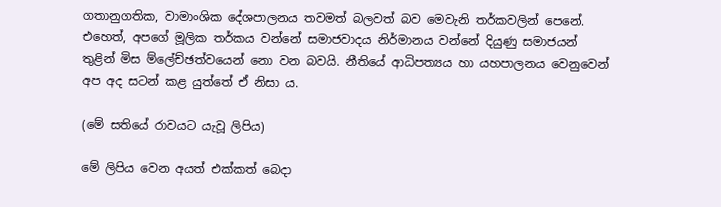ගතානුගතික, වාමාංශික දේශපාලනය තවමත් බලවත් බව මෙවැනි තර්කවලින් පෙනේ. එහෙත්, අපගේ මූලික තර්කය වන්නේ සමාජවාදය නිර්මානය වන්නේ දියුණු සමාජයන් තුළින් මිස ම්ලේච්ඡත්වයෙන් නො වන බවයි. නීතියේ ආධිපත්‍යය හා යහපාලනය වෙනුවෙන් අප අද සටන් කළ යුත්තේ ඒ නිසා ය.

(මේ සතියේ රාවයට යැවූ ලිපිය)

මේ ලිපිය වෙන අයත් එක්කත් බෙදා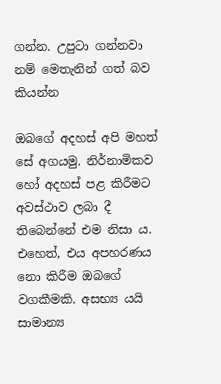ගන්න. උපුටා ගන්නවා නම් ‍මෙතැනින් ගත් බව කියන්න

ඔබගේ අදහස් අපි මහත් සේ අගයමු. නිර්නාමිකව හෝ අදහස් පළ කිරීමට අවස්ථාව ලබා දී තිබෙන්නේ එම නිසා ය. එහෙත්, එය අපහරණය නො කිරීම ඔබ‍ගේ වගකීමකි. අසභ්‍ය යයි සාමාන්‍ය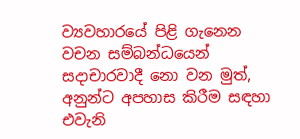ව්‍යවහාරයේ පිළි ගැනෙන වචන සම්බන්ධයෙන් සදාචාරවාදී නො වන මුත්, අනුන්ට අපහාස කිරීම සඳහා එවැනි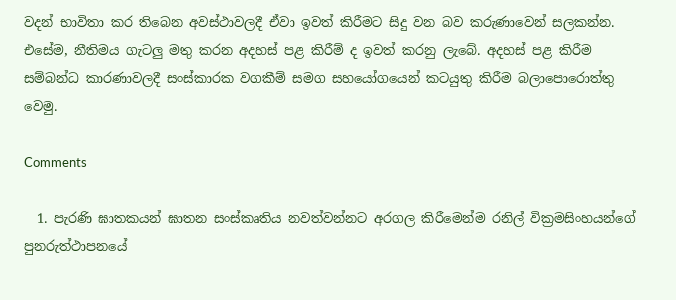වදන් භාවිතා කර තිබෙන අවස්ථාවලදී ඒවා ඉවත් කිරීමට සිදු වන බව කරුණාවෙන් සලකන්න. එසේම, නීතිමය ගැටලු මතු කරන අදහස් පළ කිරීම් ද ඉවත් කරනු ලැබේ. අදහස් පළ කිරීම සම්බන්ධ කාරණාවලදී සංස්කාරක වගකීම් සමග සහයෝගයෙන් කටයුතු කිරීම බලාපොරොත්තු වෙමු.

Comments

  1. පැරණි ඝාතකයන් ඝාතන සංස්කෘතිය නවත්වන්නට අරගල කිරීමෙන්ම රනිල් වික්‍රමසිංහයන්ගේ පුනරුත්ථාපනයේ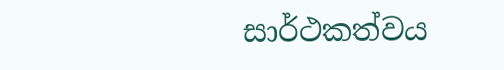සාර්ථකත්වය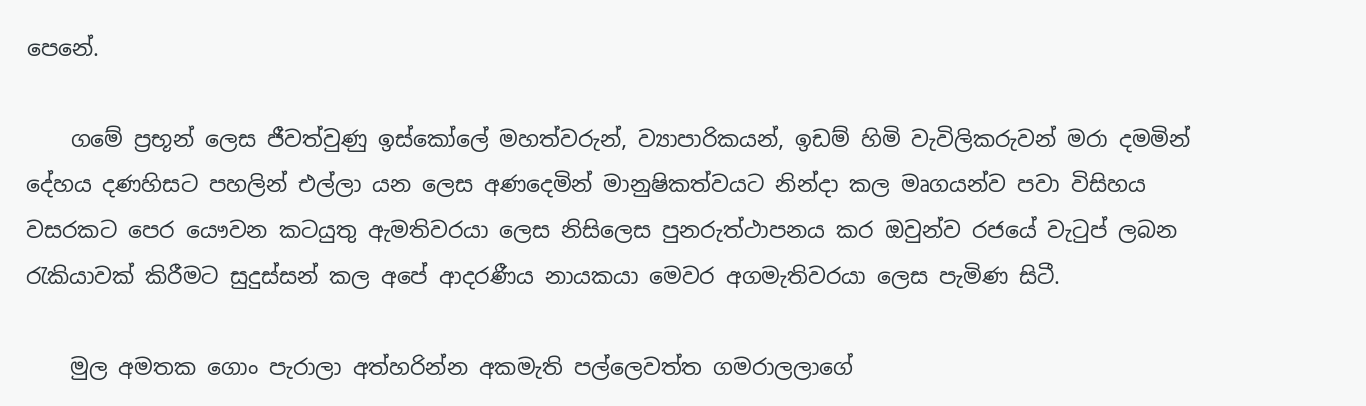පෙනේ.

    ගමේ ප්‍රභූන් ලෙස ජීවත්වුණු ඉස්කෝලේ මහත්වරුන්, ව්‍යාපාරිකයන්, ඉඩම් හිමි වැවිලිකරුවන් මරා දමමින් දේහය දණහිසට පහලින් එල්ලා යන ලෙස අණදෙමින් මානුෂිකත්වයට නින්දා කල මෘගයන්ව පවා විසිහය වසරකට පෙර යෞවන කටයුතු ඇමතිවරයා ලෙස නිසිලෙස පුනරුත්ථාපනය කර ඔවුන්ව රජයේ වැටුප් ලබන රැකියාවක් කිරීමට සුදුස්සන් කල අපේ ආදරණීය නායකයා මෙවර අගමැතිවරයා ලෙස පැමිණ සිටී.

    මුල අමතක ගොං පැරාලා අත්හරින්න අකමැති පල්ලෙවත්ත ගමරාලලාගේ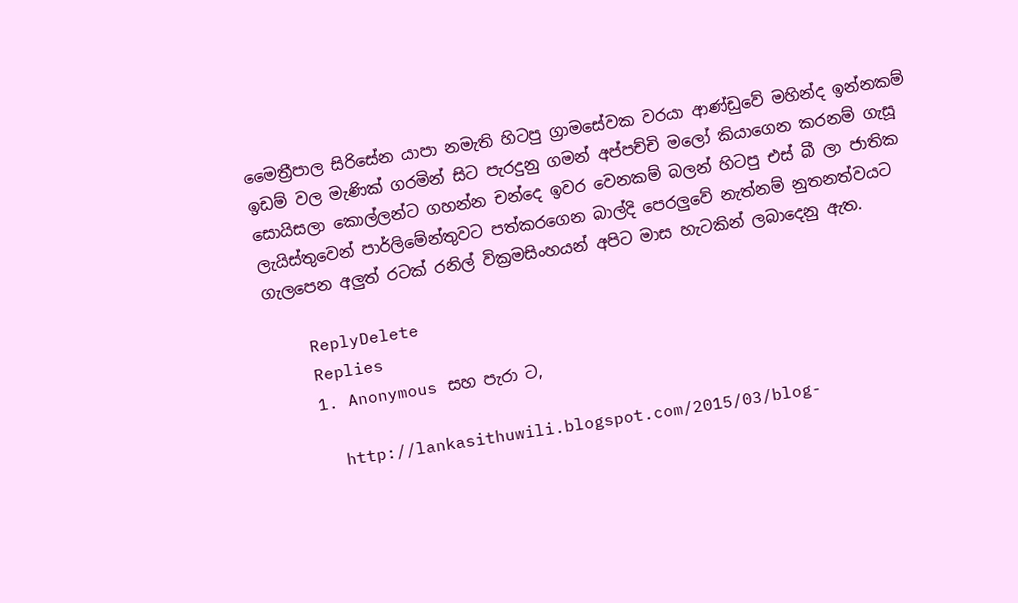මෛත්‍රීපාල සිරිසේන යාපා නමැති හිටපු ග්‍රාමසේවක වරයා ආණ්ඩුවේ මහින්ද ඉන්නකම් ඉඩම් වල මැණික් ගරමින් සිට පැරදුනු ගමන් අප්පච්චි මලෝ කියාගෙන කරනම් ගැසූ සොයිසලා කොල්ලන්ට ගහන්න චන්දෙ ඉවර වෙනකම් බලන් හිටපු එස් බී ලා ජාතික ලැයිස්තුවෙන් පාර්ලිමේන්තුවට පත්කරගෙන බාල්දි පෙරලුවේ නැත්නම් නුතනත්වයට ගැලපෙන අලුත් රටක් රනිල් වික්‍රමසිංහයන් අපිට මාස හැටකින් ලබාදෙනු ඇත.

    ReplyDelete
    Replies
    1. Anonymous සහ පැරා ට,

      http://lankasithuwili.blogspot.com/2015/03/blog-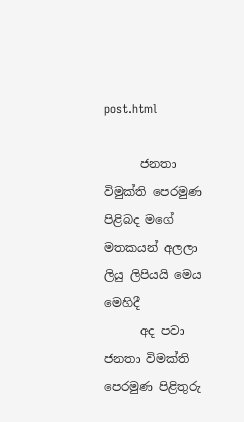post.html

      ජනතා විමුක්ති පෙරමුණ පිළිබද මගේ මතකයන් අලලා ලියු ලිපියයි මෙය මෙහිදී
      අද පවා ජනතා විමක්ති පෙරමුණ පිළිතුරු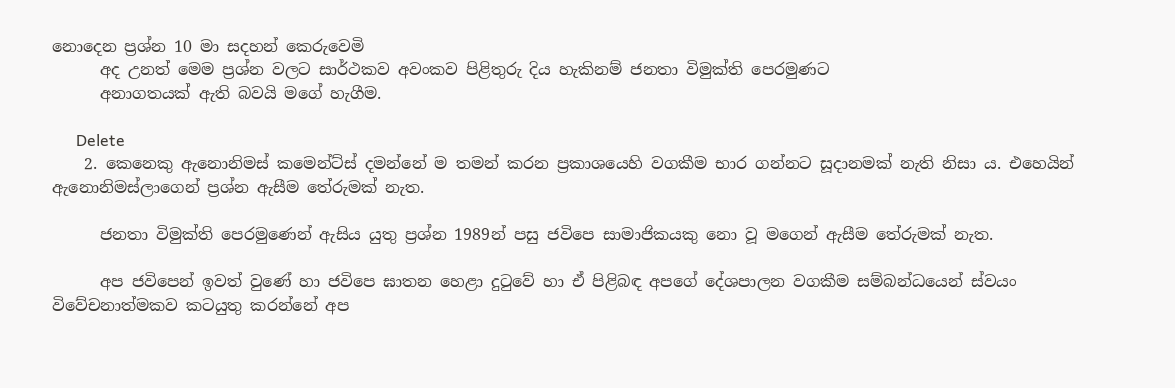නොදෙන ප්‍රශ්න 10 මා සදහන් කෙරුවෙමි
      අද උනත් මෙම ප්‍රශ්න වලට සාර්ථකව අවංකව පිළිතුරු දිය හැකිනම් ජනතා විමුක්ති පෙරමුණට
      අනාගතයක් ඇති බවයි මගේ හැගීම.

      Delete
    2. කෙනෙකු ඇනොනිමස් කමෙන්ට්ස් දමන්නේ ම තමන් කරන ප්‍රකාශයෙහි වගකීම භාර ගන්නට සූදානමක් නැති නිසා ය. එහෙයින් ඇනොනිමස්ලාගෙන් ප්‍රශ්න ඇසීම තේරුමක් නැත.

      ජනතා විමුක්ති පෙරමුණෙන් ඇසිය යුතු ප්‍රශ්න 1989න් පසු ජවිපෙ සාමාජිකයකු නො වූ මගෙන් ඇසීම තේරුමක් නැත.

      අප ජවිපෙන් ඉවත් වුණේ හා ජවිපෙ ඝාතන හෙළා දුටුවේ හා ඒ පිළිබඳ අපගේ දේශපාලන වගකීම සම්බන්ධයෙන් ස්වයං විවේචනාත්මකව කටයුතු කරන්නේ අප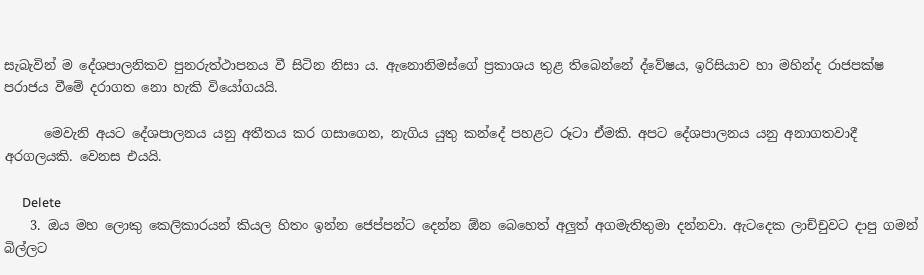සැබැවින් ම දේශපාලනිකව පුනරුත්ථාපනය වී සිටින නිසා ය. ඇනොනිමස්ගේ ප්‍රකාශය තුළ තිබෙන්නේ ද්වේෂය, ඉරිසියාව හා මහින්ද රාජපක්ෂ පරාජය වීමේ දරාගත නො හැකි වියෝගයයි.

      මෙවැනි අයට දේශපාලනය යනු අතීතය කර ගසාගෙන, නැගිය යුතු කන්දේ පහළට රූටා ඒමකි. අපට දේශපාලනය යනු අනාගතවාදී අරගලයකි. වෙනස එයයි.

      Delete
    3. ඔය මහ ලොකු කෙලිකාරයන් කියල හිතං ඉන්න ජෙප්පන්ට දෙන්න ඕන බෙහෙත් අලුත් අගමැතිතුමා දන්නවා. ඇටදෙක ලාච්චුවට දාපු ගමන් බිල්ලට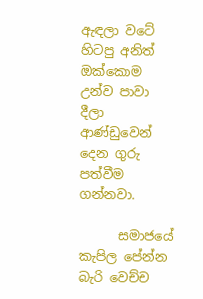ඇඳලා වටේ හිටපු අනිත් ඔක්කොම උන්ව පාවා දීලා ආණ්ඩුවෙන් දෙන ගුරු පත්වීම ගන්නවා.

      සමාජයේ කැපිල පේන්න බැරි වෙච්ච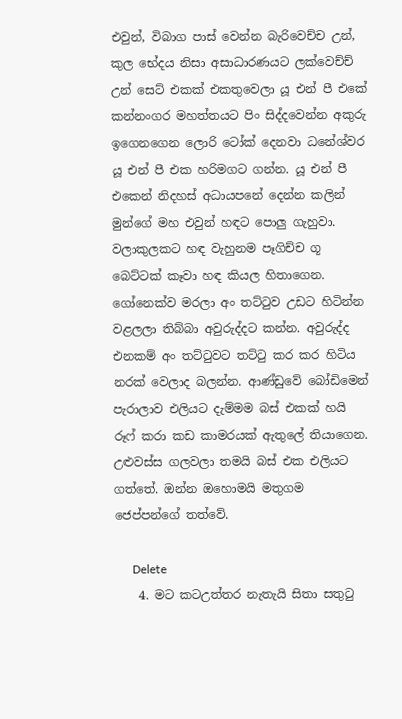එවුන්, විබාග පාස් වෙන්න බැරිවෙච්ච උන්, කුල භේදය නිසා අසාධාරණයට ලක්වෙච්ච් උන් සෙට් එකක් එකතුවෙලා යූ එන් පී එකේ කන්නංගර මහත්තයට පිං සිද්දවෙන්න අකුරු ඉගෙනගෙන ලොරි ටෝක් දෙනවා ධනේශ්වර යූ එන් පී එක හරිමගට ගන්න. යූ එන් පී එකෙන් නිදහස් අධායපනේ දෙන්න කලින් මුන්ගේ මහ එවුන් හඳට පොලු ගැහුවා. වලාකුලකට හඳ වැහුනම පෑගිච්ච ගූ බෙට්ටක් කෑවා හඳ කියල හිතාගෙන. ගෝනෙක්ව මරලා අං තට්ටුව උඩට හිටින්න වළලලා තිබ්බා අවුරුද්දට කන්න. අවුරුද්ද එනකම් අං තට්ටුවට තට්ටු කර කර හිටිය නරක් වෙලාද බලන්න. ආණ්ඩුවේ බෝඩිමෙන් පැරාලාව එලියට දැම්මම බස් එකක් හයි රූෆ් කරා කඩ කාමරයක් ඇතුලේ තියාගෙන. උළුවස්ස ගලවලා තමයි බස් එක එලියට ගත්තේ. ඔන්න ඔහොමයි මතුගම ජෙප්පන්ගේ තත්වේ.

      Delete
    4. මට කටඋත්තර නැතැයි සිතා සතුටු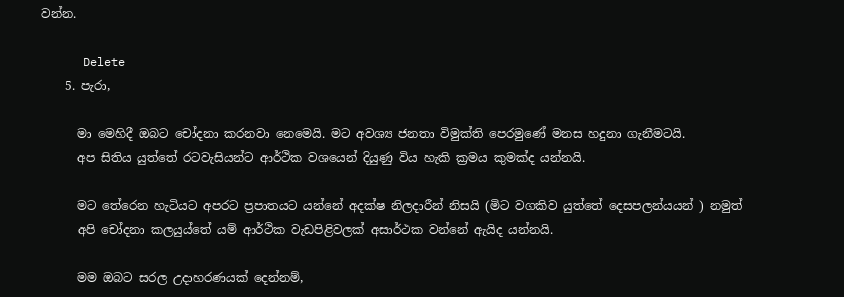වන්න.

      Delete
    5. පැරා,

      මා මෙහිදී ඔබට චෝදනා කරනවා නෙමෙයි. මට අවශ්‍ය ජනතා විමුක්ති පෙරමුණේ මනස හදුනා ගැනීමටයි.
      අප සිතිය යුත්තේ රටවැසියන්ට ආර්ථික වශයෙන් දියුණු විය හැකි ක්‍රමය කුමක්ද යන්නයි.

      මට තේරෙන හැටියට අපරට ප්‍රපාතයට යන්නේ අදක්ෂ නිලදාරීන් නිසයි (මිට වගකිව යුත්තේ දෙසපලන්යයන් ) නමුත්
      අපි චෝදනා කලයුය්තේ යම් ආර්ථික වැඩපිළිවලක් අසාර්ථක වන්නේ ඇයිද යන්නයි.

      මම ඔබට සරල උදාහරණයක් දෙන්නම්,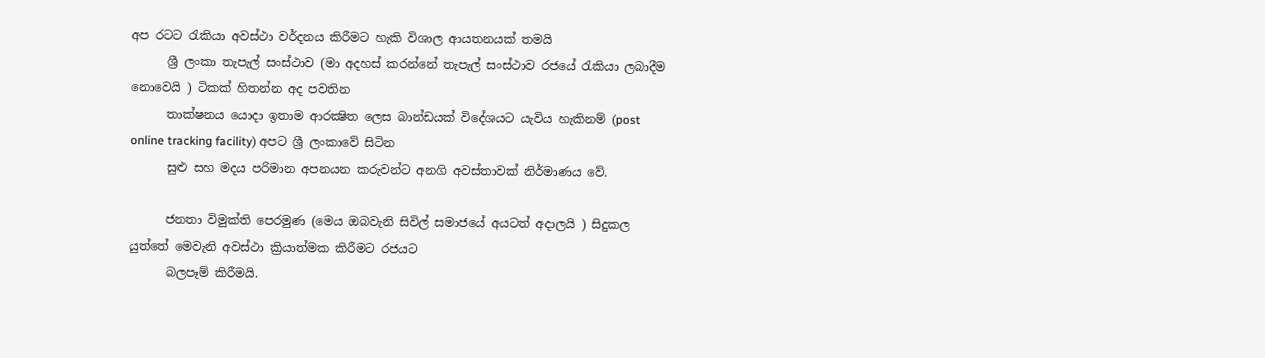අප රටට රැකියා අවස්ථා වර්දනය කිරීමට හැකි විශාල ආයතනයක් තමයි
      ශ්‍රී ලංකා තැපැල් සංස්ථාව (මා අදහස් කරන්නේ තැපැල් සංස්ථාව රජයේ රැකියා ලබාදීම නොවෙයි ) ටිකක් හිතන්න අද පවතින
      තාක්ෂනය යොදා ඉතාම ආරක්‍ෂිත ලෙස බාන්ඩයක් විදේශයට යැවිය හැකිනම් (post online tracking facility) අපට ශ්‍රී ලංකාවේ සිටින
      සුළු සහ මදය පරිමාන අපනයන කරුවන්ට අනගි අවස්තාවක් නිර්මාණය වේ.

      ජනතා විමුක්ති පෙරමුණ (මෙය ඔබවැනි සිවිල් සමාජයේ අයටත් අදාලයි ) සිදුකල යුත්තේ මෙවැනි අවස්ථා ක්‍රියාත්මක කිරීමට රජයට
      බලපෑම් කිරීමයි.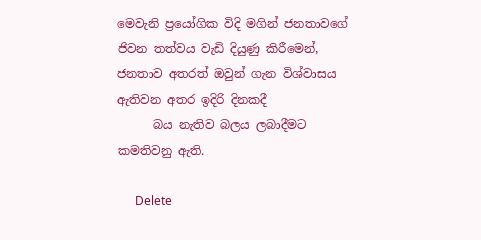මෙවැනි ප්‍රයෝගික විදි මගින් ජනතාවගේ ජිවන තත්වය වැඩි දියුණු කිරීමෙන්, ජනතාව අතරත් ඔවුන් ගැන විශ්වාසය ඇතිවන අතර ඉදිරි දිනකදී
      බය නැතිව බලය ලබාදීමට කමතිවනු ඇති.

      Delete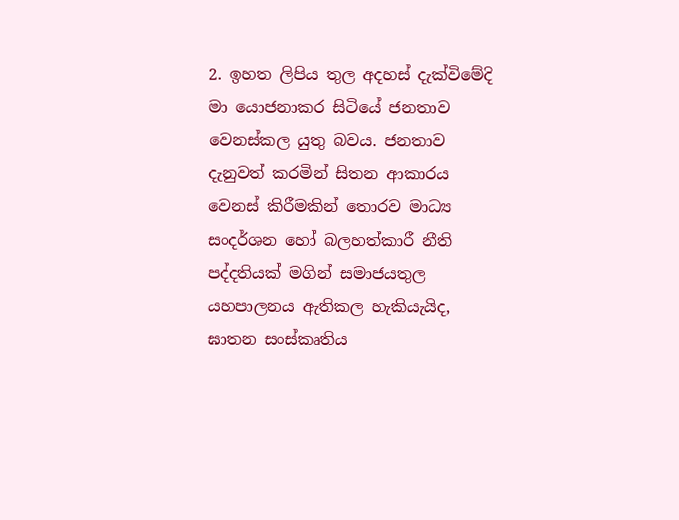2. ඉහත ලිපිය තුල අදහස් දැක්විමේදි මා යොජනාකර සිටියේ ජනතාව වෙනස්කල යුතු බවය. ජනතාව දැනුවත් කරමින් සිතන ආකාරය වෙනස් කිරීමකින් තොරව මාධ්‍ය සංදර්ශන හෝ බලහත්කාරී නීති පද්දතියක් මගින් සමාජයතුල යහපාලනය ඇතිකල හැකියැයිද, ඝාතන සංස්කෘතිය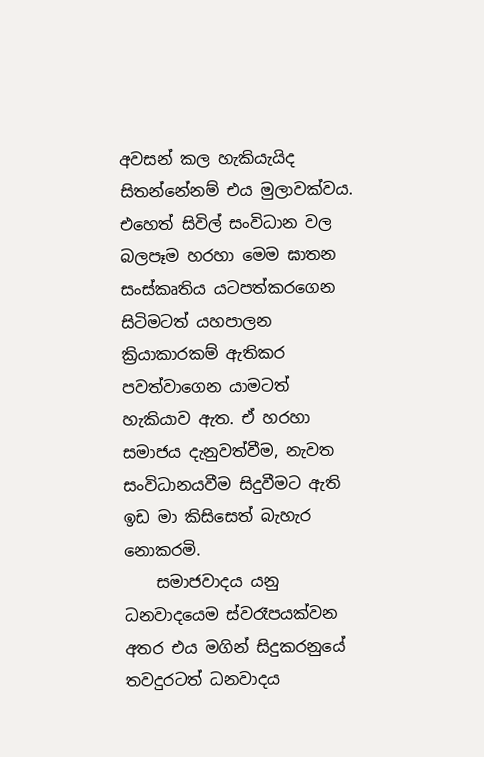අවසන් කල හැකියැයිද සිතන්නේනම් එය මුලාවක්වය. එහෙත් සිවිල් සංවිධාන වල බලපෑම හරහා මෙම ඝාතන සංස්කෘතිය යටපත්කරගෙන සිටිමටත් යහපාලන ක්‍රියාකාරකම් ඇතිකර පවත්වාගෙන යාමටත් හැකියාව ඇත. ඒ හරහා සමාජය දැනුවත්වීම, නැවත සංවිධානයවීම සිදුවීමට ඇති ඉඩ මා කිසිසෙත් බැහැර නොකරමි.
    සමාජවාදය යනු ධනවාදයෙම ස්වරෑපයක්වන අතර එය මගින් සිදුකරනුයේ තවදුරටත් ධනවාදය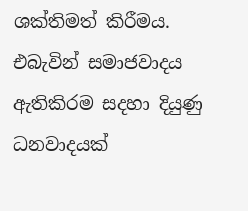ශක්තිමත් කිරීමය. එබැවින් සමාජවාදය ඇතිකිරම සදහා දියුණු ධනවාදයක්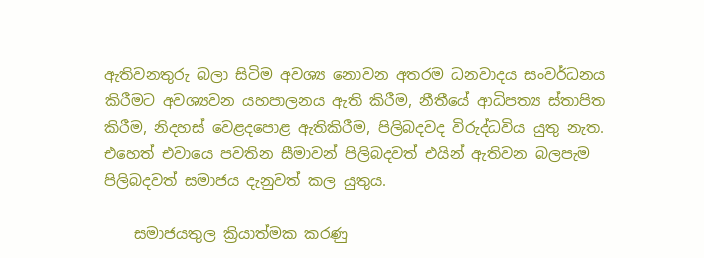ඇතිවනතුරු බලා සිටිම අවශ්‍ය නොවන අතරම ධනවාදය සංවර්ධනය කිරීමට අවශ්‍යවන යහපාලනය ඇති කිරීම, නීතීයේ ආධිපත්‍ය ස්තාපිත කිරීම, නිදහස් වෙළදපොළ ඇතිකිරීම, පිලිබදවද විරුද්ධවිය යුතු නැත. එහෙත් එවායෙ පවතින සීමාවන් පිලිබදවත් එයින් ඇතිවන බලපැම පිලිබදවත් සමාජය දැනුවත් කල යුතුය.

    සමාජයතුල ක්‍රියාත්මක කරණු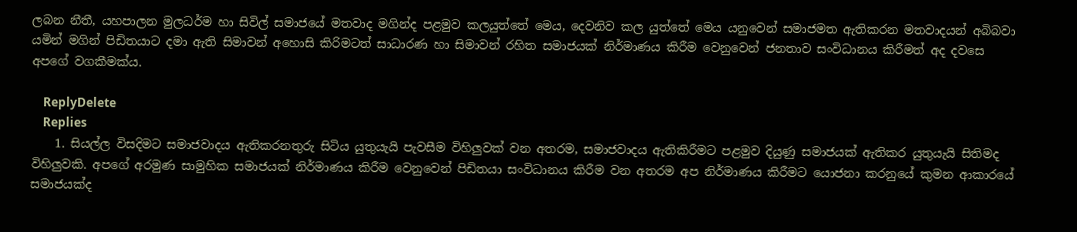ලබන නීතී, යහපාලන මුලධර්ම හා සිවිල් සමාජයේ මතවාද මගින්ද පළමුව කලයුත්තේ මෙය, දෙවනිව කල යුත්තේ මෙය යනුවෙන් සමාජමත ඇතිකරන මතවාදයන් අබිබවා යමින් මගින් පිඩිතයාට දමා ඇති සිමාවන් අහොසි කිරිමටත් සාධාරණ හා සිමාවන් රහිත සමාජයක් නිර්මාණය කිරීම වෙනුවෙන් ජනතාව සංවිධානය කිරීමත් අද දවසෙ අපගේ වගකීමක්ය.

    ReplyDelete
    Replies
    1. සියල්ල විසදිමට සමාජවාදය ඇතිකරනතුරු සිටිය යුතුයැයි පැවසීම විහිලුවක් වන අතරම, සමාජවාදය ඇතිකිරීමට පළමුව දියුණු සමාජයක් ඇතිකර යුතුයැයි සිතිමද විහිලුවකි. අපගේ අරමුණ සාමුහික සමාජයක් නිර්මාණය කිරීම වෙනුවෙන් පිඩිතයා සංවිධානය කිරීම වන අතරම අප නිර්මාණය කිරීමට යොජනා කරනුයේ කුමන ආකාරයේ සමාජයක්ද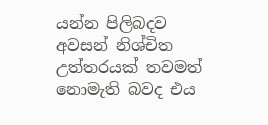යන්න පිලිබදව අවසන් නිශ්චිත උත්තරයක් තවමත් නොමැති බවද එය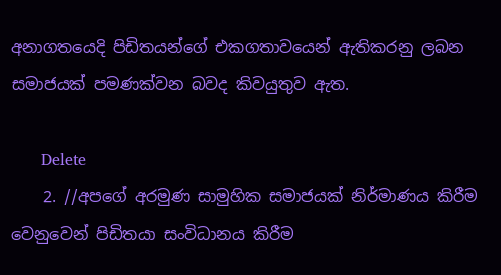අනාගතයෙදි පිඩිතයන්ගේ එකගතාවයෙන් ඇතිකරනු ලබන සමාජයක් පමණක්වන බවද කිවයුතුව ඇත.

      Delete
    2. //අපගේ අරමුණ සාමුහික සමාජයක් නිර්මාණය කිරීම වෙනුවෙන් පිඩිතයා සංවිධානය කිරීම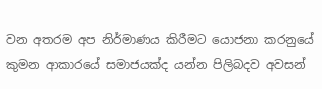වන අතරම අප නිර්මාණය කිරීමට යොජනා කරනුයේ කුමන ආකාරයේ සමාජයක්ද යන්න පිලිබදව අවසන්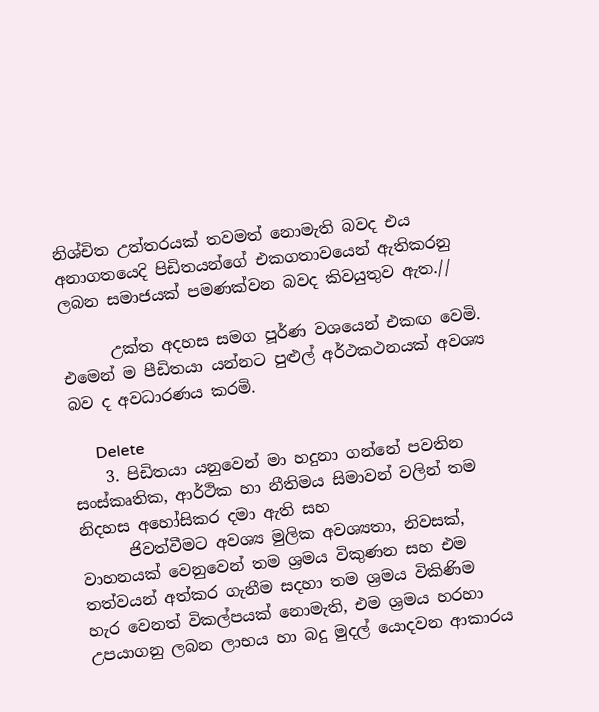නිශ්චිත උත්තරයක් තවමත් නොමැති බවද එය අනාගතයෙදි පිඩිතයන්ගේ එකගතාවයෙන් ඇතිකරනු ලබන සමාජයක් පමණක්වන බවද කිවයුතුව ඇත.//

      උක්ත අදහස සමග පූර්ණ වශයෙන් එකඟ වෙමි. එමෙන් ම පීඩිතයා යන්නට පුළුල් අර්ථකථනයක් අවශ්‍ය බව ද අවධාරණය කරමි.

      Delete
    3. පිඩිතයා යනුවෙන් මා හදුනා ගන්නේ පවතින සංස්කෘතික, ආර්ථික හා නීතිමය සිමාවන් වලින් තම නිදහස අහෝසිකර දමා ඇති සහ
      ජිවත්වීමට අවශ්‍ය මුලික අවශ්‍යතා, නිවසක්, වාහනයක් වෙනුවෙන් තම ශ්‍රමය විකුණන සහ එම තත්වයන් අත්කර ගැනීම සදහා තම ශ්‍රමය විකිණිම හැර වෙනත් විකල්පයක් නොමැති, එම ශ්‍රමය හරහා උපයාගනු ලබන ලාභය හා බදු මුදල් යොදවන ආකාරය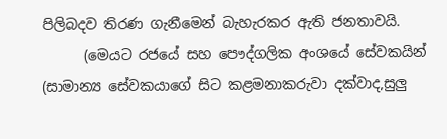පිලිබදව තිරණ ගැනීමෙන් බැහැරකර ඇති ජනතාවයි.
      (මෙයට රජයේ සහ පෞද්ගලික අංශයේ සේවකයින් (සාමාන්‍ය සේවකයාගේ සිට කළමනාකරුවා දක්වාද,සුලු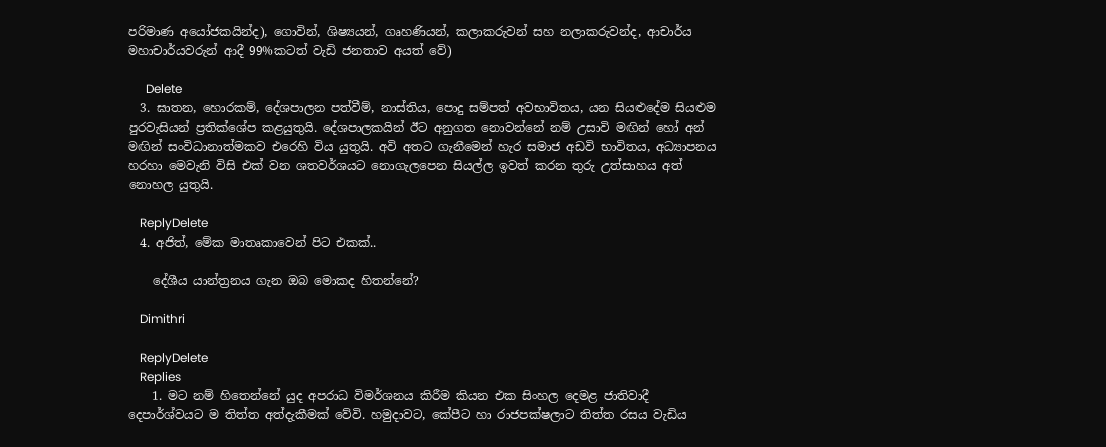පරිමාණ අයෝජකයින්ද), ගොවින්, ශිෂ්‍යයන්, ගෘහණියන්, කලාකරුවන් සහ නලාකරුවන්ද, ආචාර්ය මහාචාර්යවරුන් ආදී 99%කටත් වැඩි ජනතාව අයත් වේ)

      Delete
  3. ඝාතන, හොරකම්, දේශපාලන පත්වීම්, නාස්තිය, පොදු සම්පත් අවභාවිතය, යන සියළුදේම සියළුම පුරවැසියන් ප්‍රතික්ශේප කළයුතුයි. දේශපාලකයින් ඊට අනුගත නොවන්නේ නම් උසාවි මඟින් හෝ අන් මඟින් සංවිධානාත්මකව එරෙහි විය යුතුයි. අවි අතට ගැනීමෙන් හැර සමාජ අඩවි භාවිතය, අධ්‍යාපනය හරහා මෙවැනි විසි එක් වන ශතවර්ශයට නොගැලපෙන සියල්ල ඉවත් කරන තුරු උත්සාහය අත් නොහල යුතුයි.

    ReplyDelete
  4. අජිත්, මේක මාතෘකාවෙන් පිට එකක්..

    දේශීය යාන්ත්‍රනය ගැන ඔබ මොකද හිතන්නේ?

    Dimithri

    ReplyDelete
    Replies
    1. මට නම් හිතෙන්නේ යුද අපරාධ විමර්ශනය කිරීම කියන එක සිංහල දෙමළ ජාතිවාදී දෙපාර්ශ්වයට ම තිත්ත අත්දැකීමක් වේවි. හමුදාවට, කේපීට හා රාජපක්ෂලාට තිත්ත රසය වැඩිය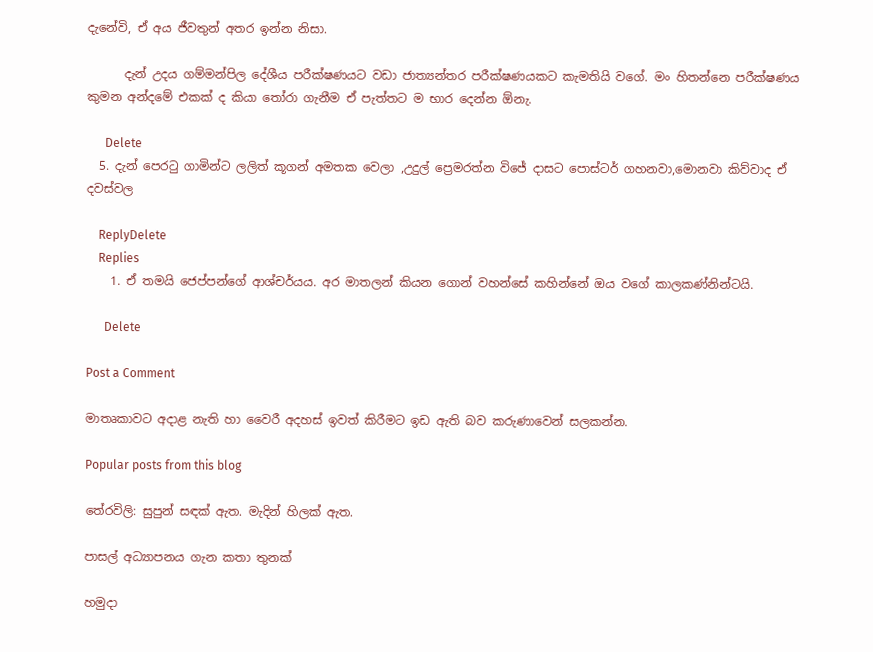දැනේවි, ඒ අය ජීවතුන් අතර ඉන්න නිසා.

      දැන් උදය ගම්මන්පිල දේශීය පරීක්ෂණයට වඩා ජාත්‍යන්තර පරීක්ෂණයකට කැමතියි වගේ. මං හිතන්නෙ පරීක්ෂණය කුමන අන්දමේ එකක් ද කියා තෝරා ගැනීම ඒ පැත්තට ම භාර දෙන්න ඕනැ.

      Delete
  5. දැන් පෙරටු ගාමින්ට ලලිත් කූගන් අමතක වෙලා ,උදුල් ප්‍රෙමරත්න විජේ දාසට පොස්ටර් ගහනවා,මොනවා කිව්වාද ඒ දවස්වල

    ReplyDelete
    Replies
    1. ඒ තමයි ජෙප්පන්ගේ ආශ්චර්යය. අර මාතලන් කියන ගොන් වහන්සේ කහින්නේ ඔය වගේ කාලකණ්නින්ටයි.

      Delete

Post a Comment

මාතෘකාවට අදාළ නැති හා වෛරී අදහස් ඉවත් කිරීමට ඉඩ ඇති බව කරුණාවෙන් සලකන්න.

Popular posts from this blog

තේරවිලි: සුපුන් සඳක් ඇත. මැදින් හිලක් ඇත.

පාසල් අධ්‍යාපනය ගැන කතා තුනක්

හමුදා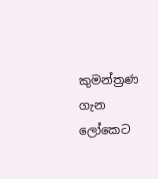කුමන්ත්‍රණ ගැන ලෝකෙට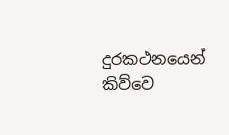දුරකථනයෙන් කිව්වෙ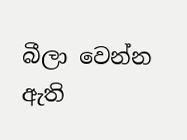බීලා වෙන්න ඇති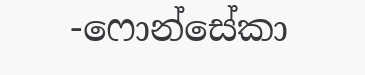-ෆොන්සේකා